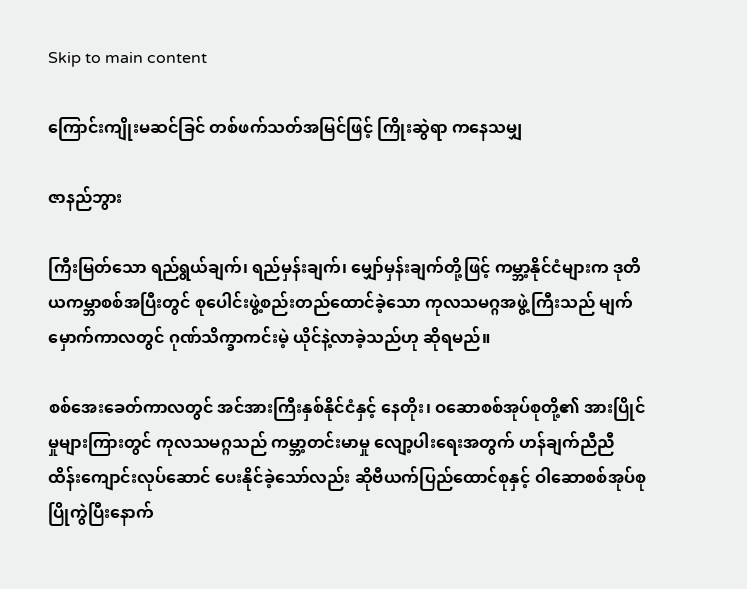Skip to main content

ကြောင်းကျိုးမဆင်ခြင် တစ်ဖက်သတ်အမြင်ဖြင့် ကြိုးဆွဲရာ ကနေသမျှ

ဇာနည်ဘွား

ကြီးမြတ်သော ရည်ရွယ်ချက်၊ ရည်မှန်းချက်၊ မျှော်မှန်းချက်တို့ဖြင့် ကမ္ဘာ့နိုင်ငံများက ဒုတိယကမ္ဘာစစ်အပြီးတွင် စုပေါင်းဖွဲ့စည်းတည်ထောင်ခဲ့သော ကုလသမဂ္ဂအဖွဲ့ကြီးသည် မျက်မှောက်ကာလတွင် ဂုဏ်သိက္ခာကင်းမဲ့ ယိုင်နဲ့လာခဲ့သည်ဟု ဆိုရမည်။

စစ်အေးခေတ်ကာလတွင် အင်အားကြီးနှစ်နိုင်ငံနှင့် နေတိုး၊ ဝဆောစစ်အုပ်စုတို့၏ အားပြိုင်မှုများကြားတွင် ကုလသမဂ္ဂသည် ကမ္ဘာ့တင်းမာမှု လျော့ပါးရေးအတွက် ဟန်ချက်ညီညီ ထိန်းကျောင်းလုပ်ဆောင် ပေးနိုင်ခဲ့သော်လည်း ဆိုဗီယက်ပြည်ထောင်စုနှင့် ဝါဆောစစ်အုပ်စုပြိုကွဲပြီးနောက်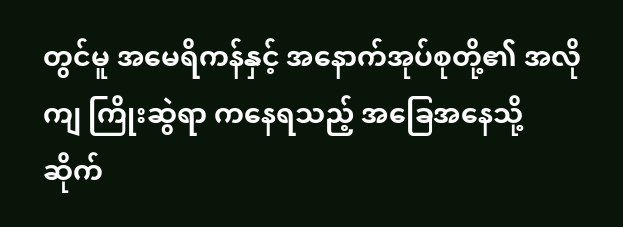တွင်မူ အမေရိကန်နှင့် အနောက်အုပ်စုတို့၏ အလိုကျ ကြိုးဆွဲရာ ကနေရသည့် အခြေအနေသို့ ဆိုက်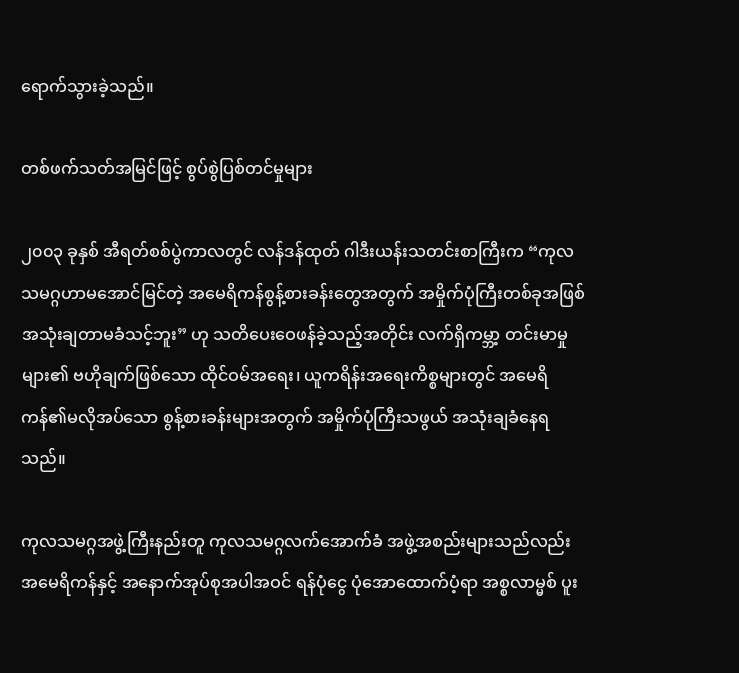ရောက်သွားခဲ့သည်။

တစ်ဖက်သတ်အမြင်ဖြင့် စွပ်စွဲပြစ်တင်မှုများ

၂၀၀၃ ခုနှစ် အီရတ်စစ်ပွဲကာလတွင် လန်ဒန်ထုတ် ဂါဒီးယန်းသတင်းစာကြီးက “ကုလသမဂ္ဂဟာမအောင်မြင်တဲ့ အမေရိကန်စွန့်စားခန်းတွေအတွက် အမှိုက်ပုံကြီးတစ်ခုအဖြစ် အသုံးချတာမခံသင့်ဘူး” ဟု သတိပေးဝေဖန်ခဲ့သည့်အတိုင်း လက်ရှိကမ္ဘာ့ တင်းမာမှုများ၏ ဗဟိုချက်ဖြစ်သော ထိုင်ဝမ်အရေး၊ ယူကရိန်းအရေးကိစ္စများတွင် အမေရိကန်၏မလိုအပ်သော စွန့်စားခန်းများအတွက် အမှိုက်ပုံကြီးသဖွယ် အသုံးချခံနေရသည်။

ကုလသမဂ္ဂအဖွဲ့ကြီးနည်းတူ ကုလသမဂ္ဂလက်အောက်ခံ အဖွဲ့အစည်းများသည်လည်း အမေရိကန်နှင့် အနောက်အုပ်စုအပါအဝင် ရန်ပုံငွေ ပုံအောထောက်ပံ့ရာ အစ္စလာမ္မစ် ပူး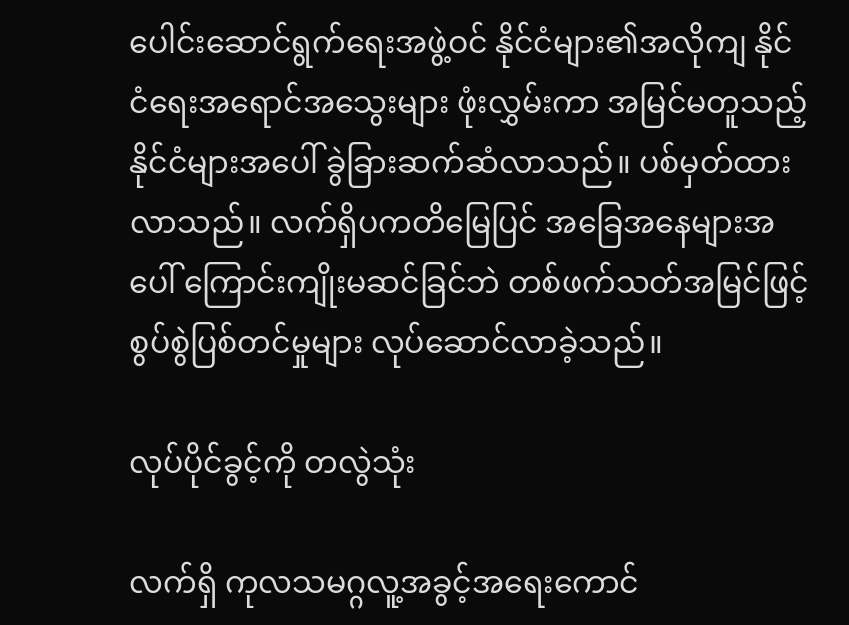ပေါင်းဆောင်ရွက်ရေးအဖွဲ့ဝင် နိုင်ငံများ၏အလိုကျ နိုင်ငံရေးအရောင်အသွေးများ ဖုံးလွှမ်းကာ အမြင်မတူသည့် နိုင်ငံများအပေါ် ခွဲခြားဆက်ဆံလာသည်။ ပစ်မှတ်ထားလာသည်။ လက်ရှိပကတိမြေပြင် အခြေအနေများအပေါ် ကြောင်းကျိုးမဆင်ခြင်ဘဲ တစ်ဖက်သတ်အမြင်ဖြင့် စွပ်စွဲပြစ်တင်မှုများ လုပ်ဆောင်လာခဲ့သည်။

လုပ်ပိုင်ခွင့်ကို တလွဲသုံး

လက်ရှိ ကုလသမဂ္ဂလူ့အခွင့်အရေးကောင်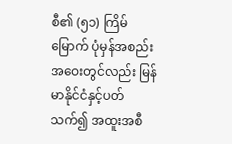စီ၏ (၅၁) ကြိမ်မြောက် ပုံမှန်အစည်းအဝေးတွင်လည်း မြန်မာနိုင်ငံနှင့်ပတ်သက်၍ အထူးအစီ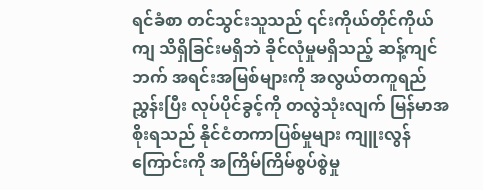ရင်ခံစာ တင်သွင်းသူသည် ၎င်းကိုယ်တိုင်ကိုယ်ကျ သိရှိခြင်းမရှိဘဲ ခိုင်လုံမှုမရှိသည့် ဆန့်ကျင်ဘက် အရင်းအမြစ်များကို အလွယ်တကူရည်ညွှန်းပြီး လုပ်ပိုင်ခွင့်ကို တလွဲသုံးလျက် မြန်မာအစိုးရသည် နိုင်ငံတကာပြစ်မှုများ ကျူးလွန်ကြောင်းကို အကြိမ်ကြိမ်စွပ်စွဲမှု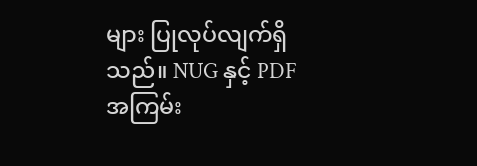များ ပြုလုပ်လျက်ရှိသည်။ NUG နှင့် PDF အကြမ်း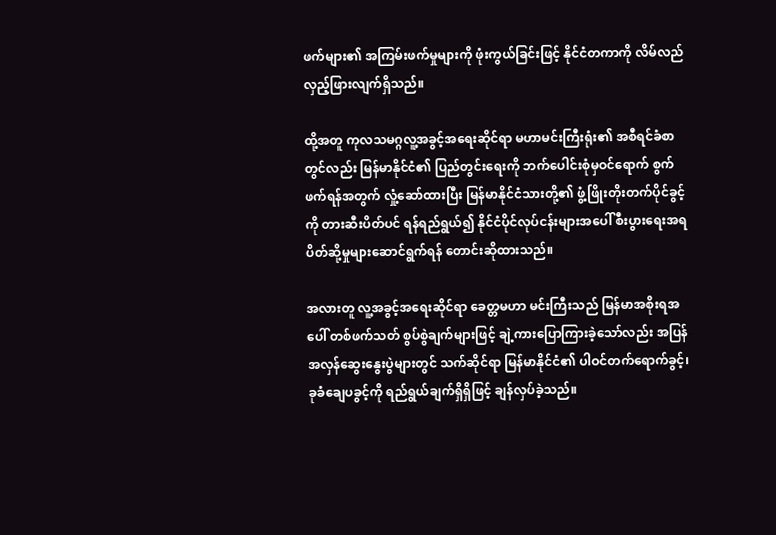ဖက်များ၏ အကြမ်းဖက်မှုများကို ဖုံးကွယ်ခြင်းဖြင့် နိုင်ငံတကာကို လိမ်လည်လှည့်ဖြားလျက်ရှိသည်။

ထို့အတူ ကုလသမဂ္ဂလူ့အခွင့်အရေးဆိုင်ရာ မဟာမင်းကြီးရုံး၏ အစီရင်ခံစာတွင်လည်း မြန်မာနိုင်ငံ၏ ပြည်တွင်းရေးကို ဘက်ပေါင်းစုံမှဝင်ရောက် စွက်ဖက်ရန်အတွက် လှုံ့ဆော်ထားပြီး မြန်မာနိုင်ငံသားတို့၏ ဖွံ့ဖြိုးတိုးတက်ပိုင်ခွင့်ကို တားဆီးပိတ်ပင် ရန်ရည်ရွယ်၍ နိုင်ငံပိုင်လုပ်ငန်းများအပေါ် စီးပွားရေးအရ ပိတ်ဆို့မှုများဆောင်ရွက်ရန် တောင်းဆိုထားသည်။

အလားတူ လူ့အခွင့်အရေးဆိုင်ရာ ခေတ္တမဟာ မင်းကြီးသည် မြန်မာအစိုးရအပေါ် တစ်ဖက်သတ် စွပ်စွဲချက်များဖြင့် ချဲ့ကားပြောကြားခဲ့သော်လည်း အပြန်အလှန်ဆွေးနွေးပွဲများတွင် သက်ဆိုင်ရာ မြန်မာနိုင်ငံ၏ ပါဝင်တက်ရောက်ခွင့်၊ ခုခံချေပခွင့်ကို ရည်ရွယ်ချက်ရှိရှိဖြင့် ချန်လှပ်ခဲ့သည်။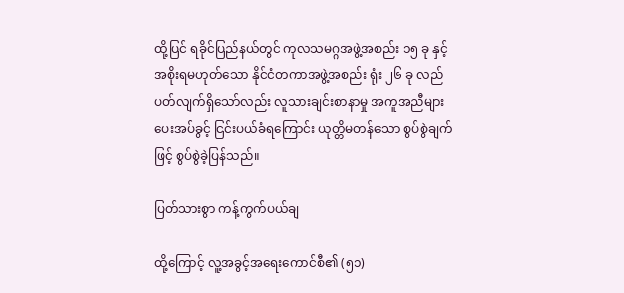ထို့ပြင် ရခိုင်ပြည်နယ်တွင် ကုလသမဂ္ဂအဖွဲ့အစည်း ၁၅ ခု နှင့် အစိုးရမဟုတ်သော နိုင်ငံတကာအဖွဲ့အစည်း ရုံး ၂၆ ခု လည်ပတ်လျက်ရှိသော်လည်း လူသားချင်းစာနာမှု အကူအညီများပေးအပ်ခွင့် ငြင်းပယ်ခံရကြောင်း ယုတ္တိမတန်သော စွပ်စွဲချက်ဖြင့် စွပ်စွဲခဲ့ပြန်သည်။

ပြတ်သားစွာ ကန့်ကွက်ပယ်ချ

ထို့ကြောင့် လူ့အခွင့်အရေးကောင်စီ၏ (၅၁)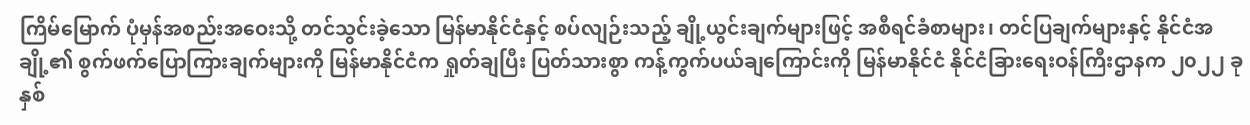ကြိမ်မြောက် ပုံမှန်အစည်းအဝေးသို့ တင်သွင်းခဲ့သော မြန်မာနိုင်ငံနှင့် စပ်လျဉ်းသည့် ချို့ယွင်းချက်များဖြင့် အစီရင်ခံစာများ၊ တင်ပြချက်များနှင့် နိုင်ငံအချို့၏ စွက်ဖက်ပြောကြားချက်များကို မြန်မာနိုင်ငံက ရှုတ်ချပြီး ပြတ်သားစွာ ကန့်ကွက်ပယ်ချကြောင်းကို မြန်မာနိုင်ငံ နိုင်ငံခြားရေးဝန်ကြီးဌာနက ၂၀၂၂ ခုနှစ်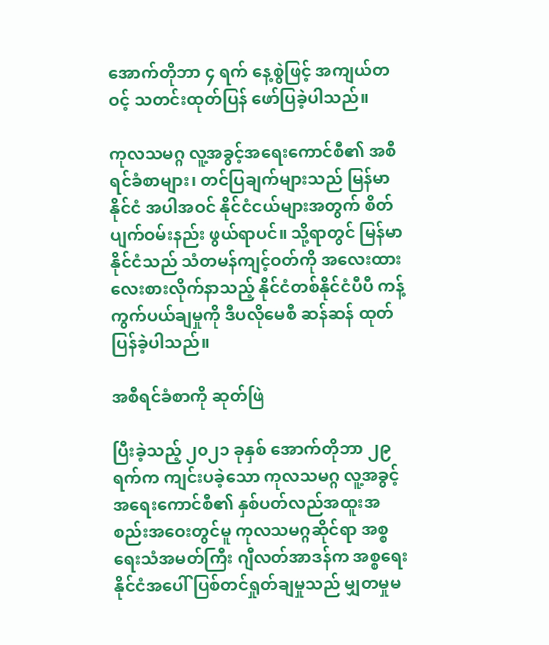အောက်တိုဘာ ၄ ရက် နေ့စွဲဖြင့် အကျယ်တဝင့် သတင်းထုတ်ပြန် ဖော်ပြခဲ့ပါသည်။

ကုလသမဂ္ဂ လူ့အခွင့်အရေးကောင်စီ၏ အစီရင်ခံစာများ၊ တင်ပြချက်များသည် မြန်မာနိုင်ငံ အပါအဝင် နိုင်ငံငယ်များအတွက် စိတ်ပျက်ဝမ်းနည်း ဖွယ်ရာပင်။ သို့ရာတွင် မြန်မာနိုင်ငံသည် သံတမန်ကျင့်ဝတ်ကို အလေးထား လေးစားလိုက်နာသည့် နိုင်ငံတစ်နိုင်ငံပီပီ ကန့်ကွက်ပယ်ချမှုကို ဒီပလိုမေစီ ဆန်ဆန် ထုတ်ပြန်ခဲ့ပါသည်။

အစီရင်ခံစာကို ဆုတ်ဖြဲ

ပြီးခဲ့သည့် ၂၀၂၁ ခုနှစ် အောက်တိုဘာ ၂၉ ရက်က ကျင်းပခဲ့သော ကုလသမဂ္ဂ လူ့အခွင့်အရေးကောင်စီ၏ နှစ်ပတ်လည်အထူးအစည်းအဝေးတွင်မူ ကုလသမဂ္ဂဆိုင်ရာ အစ္စရေးသံအမတ်ကြီး ဂျီလတ်အာဒန်က အစ္စရေးနိုင်ငံအပေါ် ပြစ်တင်ရှုတ်ချမှုသည် မျှတမှုမ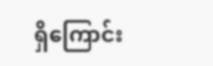ရှိကြောင်း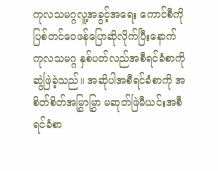ကုလသမဂ္ဂလူ့အခွင့်အရေး ကောင်စီကို ပြစ်တင်ဝေဖန်ပြောဆိုလိုက်ပြီးနောက် ကုလသမဂ္ဂ နှစ်ပတ်လည်အစီရင်ခံစာကို ဆွဲဖြဲခဲ့သည်။ အဆိုပါအစီရင်ခံစာကို အစိတ်စိတ်အမြွှာမြွှာ မဆုတ်ဖြဲမီယင်းအစီရင်ခံစာ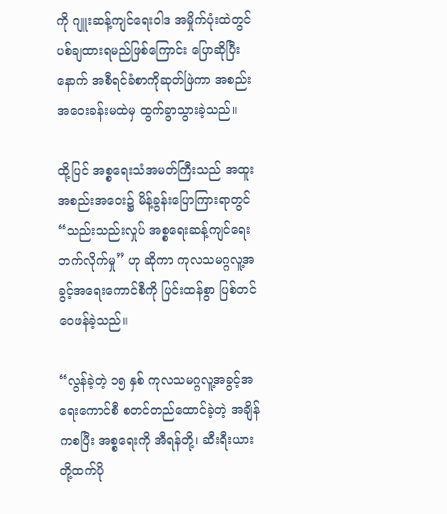ကို ဂျူးဆန့်ကျင်ရေးဝါဒ အမှိုက်ပုံးထဲတွင် ပစ်ချထားရမည်ဖြစ်ကြောင်း ပြောဆိုပြီးနောက် အစီရင်ခံစာကိုဆုတ်ဖြဲကာ အစည်းအဝေးခန်းမထဲမှ ထွက်ခွာသွားခဲ့သည်။

ထို့ပြင် အစ္စရေးသံအမတ်ကြီးသည် အထူးအစည်းအဝေး၌ မိန့်ခွန်းပြောကြားရာတွင် “သည်းသည်းလှုပ် အစ္စရေးဆန့်ကျင်ရေး ဘက်လိုက်မှု” ဟု ဆိုကာ ကုလသမဂ္ဂလူ့အခွင့်အရေးကောင်စီကို ပြင်းထန်စွာ ပြစ်တင်ဝေဖန်ခဲ့သည်။

“လွန်ခဲ့တဲ့ ၁၅ နှစ် ကုလသမဂ္ဂလူ့အခွင့်အရေးကောင်စီ စတင်တည်ထောင်ခဲ့တဲ့ အချိန်ကစပြီး အစ္စရေးကို အီရန်တို့၊ ဆီးရီးယားတို့ထက်ပို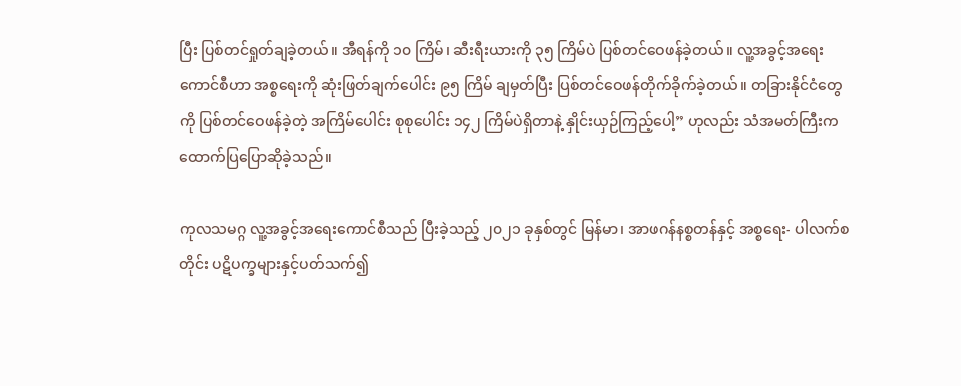ပြီး ပြစ်တင်ရှုတ်ချခဲ့တယ်။ အီရန်ကို ၁၀ ကြိမ်၊ ဆီးရီးယားကို ၃၅ ကြိမ်ပဲ ပြစ်တင်ဝေဖန်ခဲ့တယ်။ လူ့အခွင့်အရေးကောင်စီဟာ အစ္စရေးကို ဆုံးဖြတ်ချက်ပေါင်း ၉၅ ကြိမ် ချမှတ်ပြီး ပြစ်တင်ဝေဖန်တိုက်ခိုက်ခဲ့တယ်။ တခြားနိုင်ငံတွေကို ပြစ်တင်ဝေဖန်ခဲ့တဲ့ အကြိမ်ပေါင်း စုစုပေါင်း ၁၄၂ ကြိမ်ပဲရှိတာနဲ့ နှိုင်းယှဉ်ကြည့်ပေါ့” ဟုလည်း သံအမတ်ကြီးက ထောက်ပြပြောဆိုခဲ့သည်။

ကုလသမဂ္ဂ လူ့အခွင့်အရေးကောင်စီသည် ပြီးခဲ့သည့် ၂၀၂၁ ခုနှစ်တွင် မြန်မာ၊ အာဖဂန်နစ္စတန်နှင့် အစ္စရေး- ပါလက်စတိုင်း ပဋိပက္ခများနှင့်ပတ်သက်၍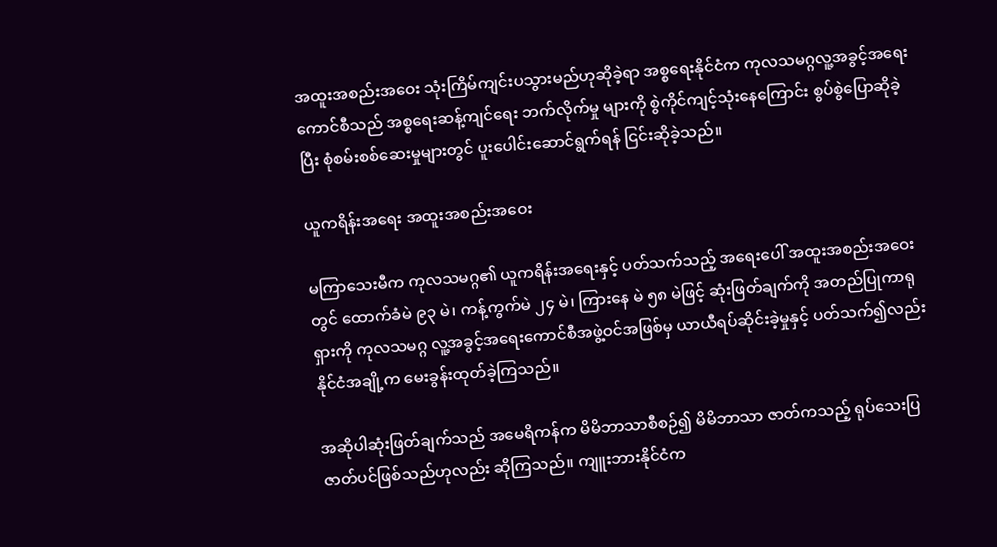အထူးအစည်းအဝေး သုံးကြိမ်ကျင်းပသွားမည်ဟုဆိုခဲ့ရာ အစ္စရေးနိုင်ငံက ကုလသမဂ္ဂလူ့အခွင့်အရေး ကောင်စီသည် အစ္စရေးဆန့်ကျင်ရေး ဘက်လိုက်မှု များကို စွဲကိုင်ကျင့်သုံးနေကြောင်း စွပ်စွဲပြောဆိုခဲ့ပြီး စုံစမ်းစစ်ဆေးမှုများတွင် ပူးပေါင်းဆောင်ရွက်ရန် ငြင်းဆိုခဲ့သည်။

ယူကရိန်းအရေး အထူးအစည်းအဝေး

မကြာသေးမီက ကုလသမဂ္ဂ၏ ယူကရိန်းအရေးနှင့် ပတ်သက်သည့် အရေးပေါ် အထူးအစည်းအဝေးတွင် ထောက်ခံမဲ ၉၃ မဲ၊ ကန့်ကွက်မဲ ၂၄ မဲ၊ ကြားနေ မဲ ၅၈ မဲဖြင့် ဆုံးဖြတ်ချက်ကို အတည်ပြုကာရုရှားကို ကုလသမဂ္ဂ လူ့အခွင့်အရေးကောင်စီအဖွဲ့ဝင်အဖြစ်မှ ယာယီရပ်ဆိုင်းခဲ့မှုနှင့် ပတ်သက်၍လည်း နိုင်ငံအချို့က မေးခွန်းထုတ်ခဲ့ကြသည်။

အဆိုပါဆုံးဖြတ်ချက်သည် အမေရိကန်က မိမိဘာသာစီစဉ်၍ မိမိဘာသာ ဇာတ်ကသည့် ရုပ်သေးပြဇာတ်ပင်ဖြစ်သည်ဟုလည်း ဆိုကြသည်။ ကျူးဘားနိုင်ငံက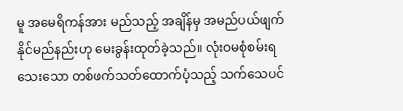မူ အမေရိကန်အား မည်သည့် အချိန်မှ အမည်ပယ်ဖျက်နိုင်မည်နည်းဟု မေးခွန်းထုတ်ခဲ့သည်။ လုံးဝမစုံစမ်းရသေးသော တစ်ဖက်သတ်ထောက်ပံ့သည့် သက်သေပင်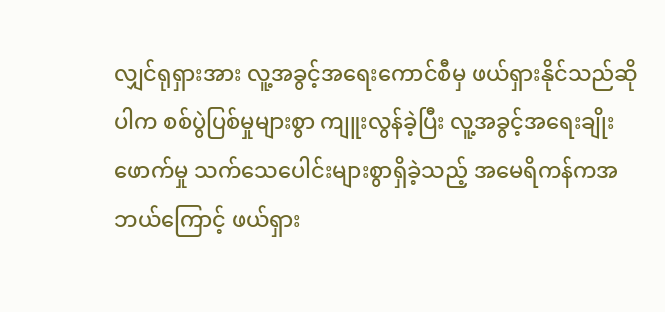လျှင်ရုရှားအား လူ့အခွင့်အရေးကောင်စီမှ ဖယ်ရှားနိုင်သည်ဆိုပါက စစ်ပွဲပြစ်မှုများစွာ ကျူးလွန်ခဲ့ပြီး လူ့အခွင့်အရေးချိုးဖောက်မှု သက်သေပေါင်းများစွာရှိခဲ့သည့် အမေရိကန်ကအဘယ်ကြောင့် ဖယ်ရှား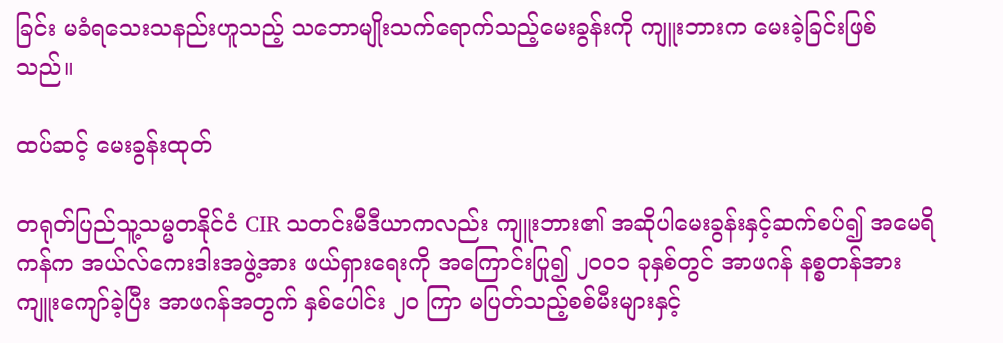ခြင်း မခံရသေးသနည်းဟူသည့် သဘောမျိုးသက်ရောက်သည့်မေးခွန်းကို ကျူးဘားက မေးခဲ့ခြင်းဖြစ်သည်။

ထပ်ဆင့် မေးခွန်းထုတ်

တရုတ်ပြည်သူ့သမ္မတနိုင်ငံ CIR သတင်းမီဒီယာကလည်း ကျူးဘား၏ အဆိုပါမေးခွန်းနှင့်ဆက်စပ်၍ အမေရိကန်က အယ်လ်ကေးဒါးအဖွဲ့အား ဖယ်ရှားရေးကို အကြောင်းပြု၍ ၂၀၀၁ ခုနှစ်တွင် အာဖဂန် နစ္စတန်အား ကျူးကျော်ခဲ့ပြီး အာဖဂန်အတွက် နှစ်ပေါင်း ၂၀ ကြာ မပြတ်သည့်စစ်မီးများနှင့်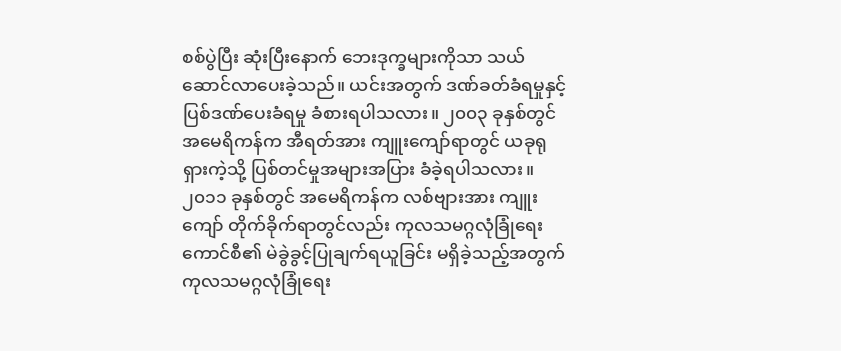စစ်ပွဲပြီး ဆုံးပြီးနောက် ဘေးဒုက္ခများကိုသာ သယ်ဆောင်လာပေးခဲ့သည်။ ယင်းအတွက် ဒဏ်ခတ်ခံရမှုနှင့် ပြစ်ဒဏ်ပေးခံရမှု ခံစားရပါသလား။ ၂၀၀၃ ခုနှစ်တွင် အမေရိကန်က အီရတ်အား ကျူးကျော်ရာတွင် ယခုရုရှားကဲ့သို့ ပြစ်တင်မှုအများအပြား ခံခဲ့ရပါသလား။ ၂၀၁၁ ခုနှစ်တွင် အမေရိကန်က လစ်ဗျားအား ကျူးကျော် တိုက်ခိုက်ရာတွင်လည်း ကုလသမဂ္ဂလုံခြုံရေးကောင်စီ၏ မဲခွဲခွင့်ပြုချက်ရယူခြင်း မရှိခဲ့သည့်အတွက် ကုလသမဂ္ဂလုံခြုံရေး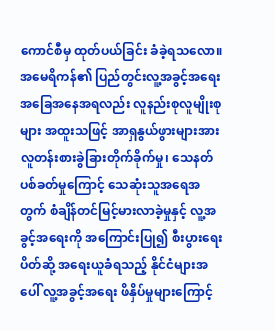ကောင်စီမှ ထုတ်ပယ်ခြင်း ခံခဲ့ရသလော။ အမေရိကန်၏ ပြည်တွင်းလူ့အခွင့်အရေး အခြေအနေအရလည်း လူနည်းစုလူမျိုးစုများ အထူးသဖြင့် အာရှနွယ်ဖွားများအား လူတန်းစားခွဲခြားတိုက်ခိုက်မှု၊ သေနတ်ပစ်ခတ်မှုကြောင့် သေဆုံးသူအရေအတွက် စံချိန်တင်မြင့်မားလာခဲ့မှုနှင့် လူ့အခွင့်အရေးကို အကြောင်းပြု၍ စီးပွားရေးပိတ်ဆို့ အရေးယူခံရသည့် နိုင်ငံများအပေါ် လူ့အခွင့်အရေး ဖိနှိပ်မှုများကြောင့်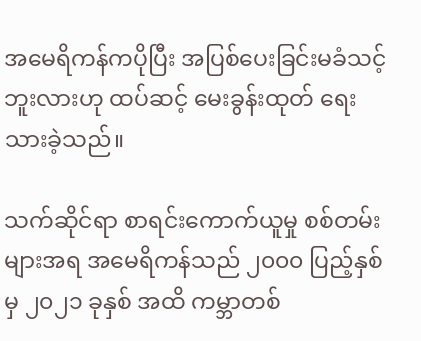အမေရိကန်ကပိုပြီး အပြစ်ပေးခြင်းမခံသင့်ဘူးလားဟု ထပ်ဆင့် မေးခွန်းထုတ် ရေးသားခဲ့သည်။

သက်ဆိုင်ရာ စာရင်းကောက်ယူမှု စစ်တမ်းများအရ အမေရိကန်သည် ၂၀၀၀ ပြည့်နှစ်မှ ၂၀၂၁ ခုနှစ် အထိ ကမ္ဘာတစ်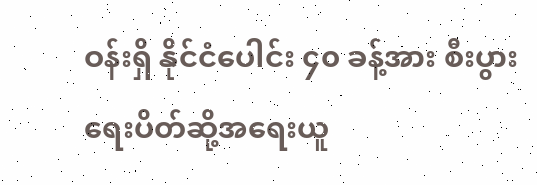ဝန်းရှိ နိုင်ငံပေါင်း ၄၀ ခန့်အား စီးပွားရေးပိတ်ဆို့အရေးယူ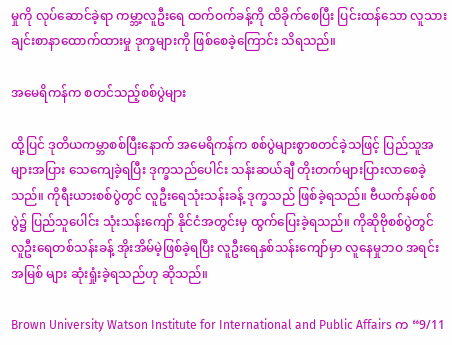မှုကို လုပ်ဆောင်ခဲ့ရာ ကမ္ဘာ့လူဦးရေ ထက်ဝက်ခန့်ကို ထိခိုက်စေပြီး ပြင်းထန်သော လူသားချင်းစာနာထောက်ထားမှု ဒုက္ခများကို ဖြစ်စေခဲ့ကြောင်း သိရသည်။

အမေရိကန်က စတင်သည့်စစ်ပွဲများ

ထို့ပြင် ဒုတိယကမ္ဘာစစ်ပြီးနောက် အမေရိကန်က စစ်ပွဲများစွာစတင်ခဲ့သဖြင့် ပြည်သူအများအပြား သေကျေခဲ့ရပြီး ဒုက္ခသည်ပေါင်း သန်းဆယ်ချီ တိုးတက်များပြားလာစေခဲ့သည်။ ကိုရီးယားစစ်ပွဲတွင် လူဦးရေသုံးသန်းခန့် ဒုက္ခသည် ဖြစ်ခဲ့ရသည်။ ဗီယက်နမ်စစ်ပွဲ၌ ပြည်သူပေါင်း သုံးသန်းကျော် နိုင်ငံအတွင်းမှ ထွက်ပြေးခဲ့ရသည်။ ကိုဆိုဗိုစစ်ပွဲတွင် လူဦးရေတစ်သန်းခန့် အိုးအိမ်မဲ့ဖြစ်ခဲ့ရပြီး လူဦးရေနှစ်သန်းကျော်မှာ လူနေမှုဘဝ အရင်းအမြစ် များ ဆုံးရှုံးခဲ့ရသည်ဟု ဆိုသည်။

Brown University Watson Institute for International and Public Affairs က “9/11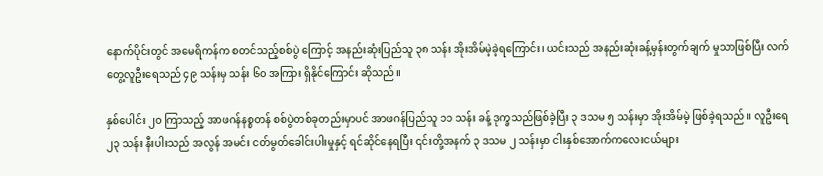နောက်ပိုင်းတွင် အမေရိကန်က စတင်သည့်စစ်ပွဲ ကြောင့် အနည်းဆုံးပြည်သူ ၃၈ သန်း အိုးအိမ်မဲ့ခဲ့ရကြောင်း၊ ယင်းသည် အနည်းဆုံးခန့်မှန်းတွက်ချက် မှုသာဖြစ်ပြီး လက်တွေ့လူဦးရေသည် ၄၉ သန်းမှ သန်း ၆၀ အကြား ရှိနိုင်ကြောင်း ဆိုသည်။

နှစ်ပေါင်း ၂၀ ကြာသည့် အာဖဂန်နစ္စတန် စစ်ပွဲတစ်ခုတည်းမှာပင် အာဖဂန်ပြည်သူ ၁၁ သန်း ခန့် ဒုက္ခသည်ဖြစ်ခဲ့ပြီး ၃ ဒသမ ၅ သန်းမှာ အိုးအိမ်မဲ့ ဖြစ်ခဲ့ရသည်။ လူဦးရေ ၂၃ သန်း နီးပါးသည် အလွန် အမင်း ငတ်မွတ်ခေါင်းပါးမှုနှင့် ရင်ဆိုင်နေရပြီး ၎င်းတို့အနက် ၃ ဒသမ ၂ သန်းမှာ ငါးနှစ်အောက်ကလေးငယ်များ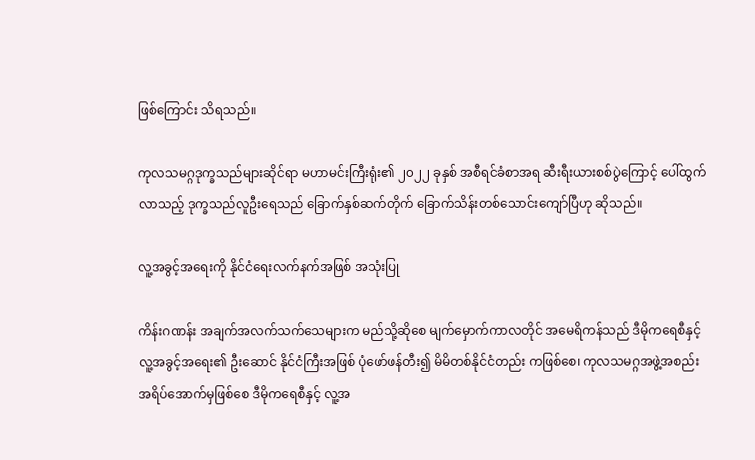ဖြစ်ကြောင်း သိရသည်။

ကုလသမဂ္ဂဒုက္ခသည်များဆိုင်ရာ မဟာမင်းကြီးရုံး၏ ၂၀၂၂ ခုနှစ် အစီရင်ခံစာအရ ဆီးရီးယားစစ်ပွဲကြောင့် ပေါ်ထွက်လာသည့် ဒုက္ခသည်လူဦးရေသည် ခြောက်နှစ်ဆက်တိုက် ခြောက်သိန်းတစ်သောင်းကျော်ပြီဟု ဆိုသည်။

လူ့အခွင့်အရေးကို နိုင်ငံရေးလက်နက်အဖြစ် အသုံးပြု

ကိန်းဂဏန်း အချက်အလက်သက်သေများက မည်သို့ဆိုစေ မျက်မှောက်ကာလတိုင် အမေရိကန်သည် ဒီမိုကရေစီနှင့်လူ့အခွင့်အရေး၏ ဦးဆောင် နိုင်ငံကြီးအဖြစ် ပုံဖော်ဖန်တီး၍ မိမိတစ်နိုင်ငံတည်း ကဖြစ်စေ၊ ကုလသမဂ္ဂအဖွဲ့အစည်းအရိပ်အောက်မှဖြစ်စေ ဒီမိုကရေစီနှင့် လူ့အ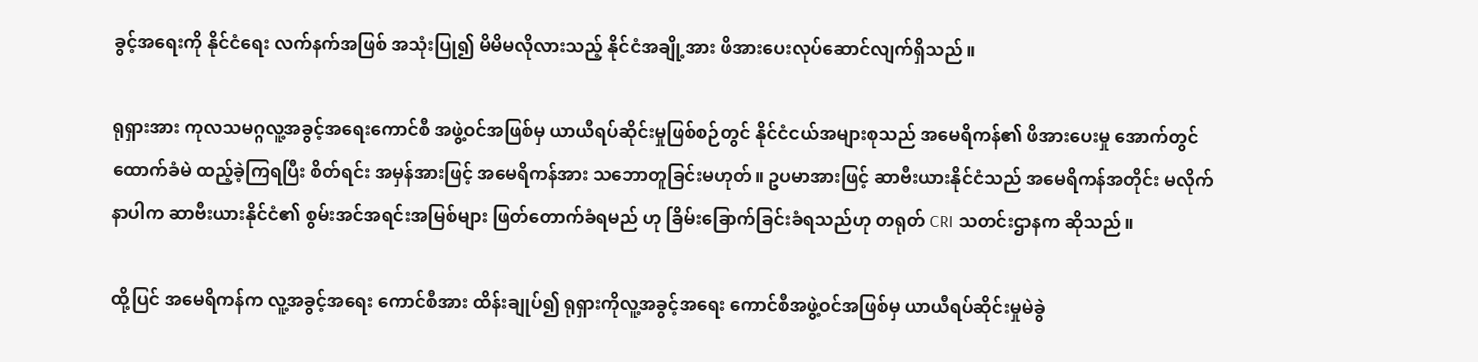ခွင့်အရေးကို နိုင်ငံရေး လက်နက်အဖြစ် အသုံးပြု၍ မိမိမလိုလားသည့် နိုင်ငံအချို့အား ဖိအားပေးလုပ်ဆောင်လျက်ရှိသည်။

ရုရှားအား ကုလသမဂ္ဂလူ့အခွင့်အရေးကောင်စီ အဖွဲ့ဝင်အဖြစ်မှ ယာယီရပ်ဆိုင်းမှုဖြစ်စဉ်တွင် နိုင်ငံငယ်အများစုသည် အမေရိကန်၏ ဖိအားပေးမှု အောက်တွင် ထောက်ခံမဲ ထည့်ခဲ့ကြရပြီး စိတ်ရင်း အမှန်အားဖြင့် အမေရိကန်အား သဘောတူခြင်းမဟုတ်။ ဥပမာအားဖြင့် ဆာဗီးယားနိုင်ငံသည် အမေရိကန်အတိုင်း မလိုက်နာပါက ဆာဗီးယားနိုင်ငံ၏ စွမ်းအင်အရင်းအမြစ်များ ဖြတ်တောက်ခံရမည် ဟု ခြိမ်းခြောက်ခြင်းခံရသည်ဟု တရုတ် CRI သတင်းဌာနက ဆိုသည်။

ထို့ပြင် အမေရိကန်က လူ့အခွင့်အရေး ကောင်စီအား ထိန်းချုပ်၍ ရုရှားကိုလူ့အခွင့်အရေး ကောင်စီအဖွဲ့ဝင်အဖြစ်မှ ယာယီရပ်ဆိုင်းမှုမဲခွဲ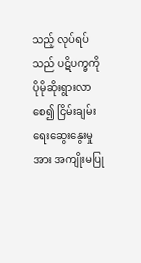သည့် လုပ်ရပ်သည် ပဋိပက္ခကို ပိုမိုဆိုးရွားလာစေ၍ ငြိမ်းချမ်းရေးဆွေးနွေးမှုအား အကျိုးမပြု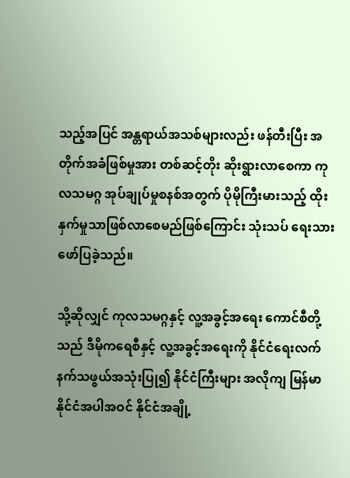သည့်အပြင် အန္တရာယ်အသစ်များလည်း ဖန်တီးပြီး အတိုက်အခံဖြစ်မှုအား တစ်ဆင့်တိုး ဆိုးရွားလာစေကာ ကုလသမဂ္ဂ အုပ်ချုပ်မှုစနစ်အတွက် ပိုမိုကြီးမားသည့် ထိုးနှက်မှုသာဖြစ်လာစေမည်ဖြစ်ကြောင်း သုံးသပ် ရေးသားဖော်ပြခဲ့သည်။

သို့ဆိုလျှင် ကုလသမဂ္ဂနှင့် လူ့အခွင့်အရေး ကောင်စီတို့သည် ဒီမိုကရေစီနှင့် လူ့အခွင့်အရေးကို နိုင်ငံရေးလက်နက်သဖွယ်အသုံးပြု၍ နိုင်ငံကြီးများ အလိုကျ မြန်မာနိုင်ငံအပါအဝင် နိုင်ငံအချို့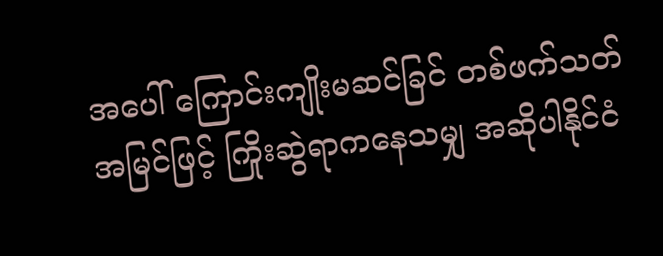အပေါ် ကြောင်းကျိုးမဆင်ခြင် တစ်ဖက်သတ်အမြင်ဖြင့် ကြိုးဆွဲရာကနေသမျှ အဆိုပါနိုင်ငံ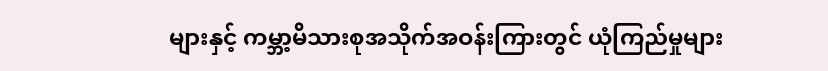များနှင့် ကမ္ဘာ့မိသားစုအသိုက်အဝန်းကြားတွင် ယုံကြည်မှုများ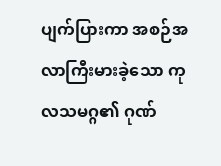ပျက်ပြားကာ အစဉ်အလာကြီးမားခဲ့သော ကုလသမဂ္ဂ၏ ဂုဏ်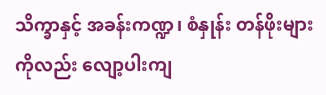သိက္ခာနှင့် အခန်းကဏ္ဍ၊ စံနှုန်း တန်ဖိုးများကိုလည်း လျော့ပါးကျ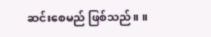ဆင်းစေမည် ဖြစ်သည်။ ။